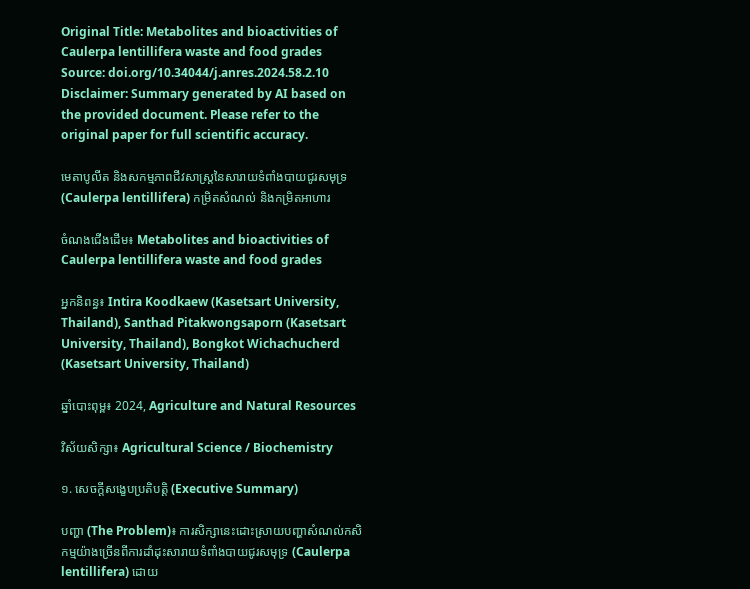Original Title: Metabolites and bioactivities of Caulerpa lentillifera waste and food grades
Source: doi.org/10.34044/j.anres.2024.58.2.10
Disclaimer: Summary generated by AI based on the provided document. Please refer to the original paper for full scientific accuracy.

មេតាបូលីត និងសកម្មភាពជីវសាស្រ្តនៃសារាយទំពាំងបាយជូរសមុទ្រ (Caulerpa lentillifera) កម្រិតសំណល់ និងកម្រិតអាហារ

ចំណងជើងដើម៖ Metabolites and bioactivities of Caulerpa lentillifera waste and food grades

អ្នកនិពន្ធ៖ Intira Koodkaew (Kasetsart University, Thailand), Santhad Pitakwongsaporn (Kasetsart University, Thailand), Bongkot Wichachucherd (Kasetsart University, Thailand)

ឆ្នាំបោះពុម្ព៖ 2024, Agriculture and Natural Resources

វិស័យសិក្សា៖ Agricultural Science / Biochemistry

១. សេចក្តីសង្ខេបប្រតិបត្តិ (Executive Summary)

បញ្ហា (The Problem)៖ ការសិក្សានេះដោះស្រាយបញ្ហាសំណល់កសិកម្មយ៉ាងច្រើនពីការដាំដុះសារាយទំពាំងបាយជូរសមុទ្រ (Caulerpa lentillifera) ដោយ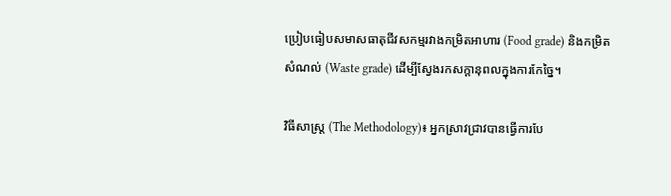ប្រៀបធៀបសមាសធាតុជីវសកម្មរវាងកម្រិតអាហារ (Food grade) និងកម្រិតសំណល់ (Waste grade) ដើម្បីស្វែងរកសក្តានុពលក្នុងការកែច្នៃ។

វិធីសាស្ត្រ (The Methodology)៖ អ្នកស្រាវជ្រាវបានធ្វើការបែ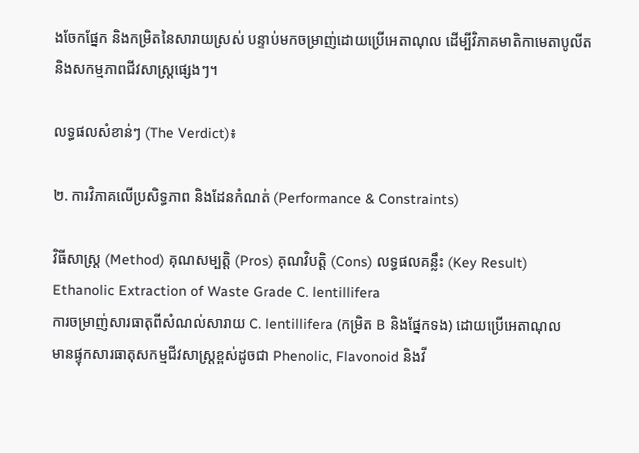ងចែកផ្នែក និងកម្រិតនៃសារាយស្រស់ បន្ទាប់មកចម្រាញ់ដោយប្រើអេតាណុល ដើម្បីវិភាគមាតិកាមេតាបូលីត និងសកម្មភាពជីវសាស្រ្តផ្សេងៗ។

លទ្ធផលសំខាន់ៗ (The Verdict)៖

២. ការវិភាគលើប្រសិទ្ធភាព និងដែនកំណត់ (Performance & Constraints)

វិធីសាស្ត្រ (Method) គុណសម្បត្តិ (Pros) គុណវិបត្តិ (Cons) លទ្ធផលគន្លឹះ (Key Result)
Ethanolic Extraction of Waste Grade C. lentillifera
ការចម្រាញ់សារធាតុពីសំណល់សារាយ C. lentillifera (កម្រិត B និងផ្នែកទង) ដោយប្រើអេតាណុល
មានផ្ទុកសារធាតុសកម្មជីវសាស្រ្តខ្ពស់ដូចជា Phenolic, Flavonoid និងវី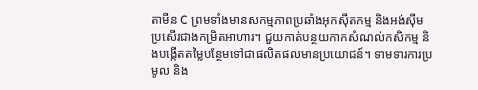តាមីន C ព្រមទាំងមានសកម្មភាពប្រឆាំងអុកស៊ីតកម្ម និងអង់ស៊ីមប្រសើរជាងកម្រិតអាហារ។ ជួយកាត់បន្ថយកាកសំណល់កសិកម្ម និងបង្កើតតម្លៃបន្ថែមទៅជាផលិតផលមានប្រយោជន៍។ ទាមទារការប្រមូល និង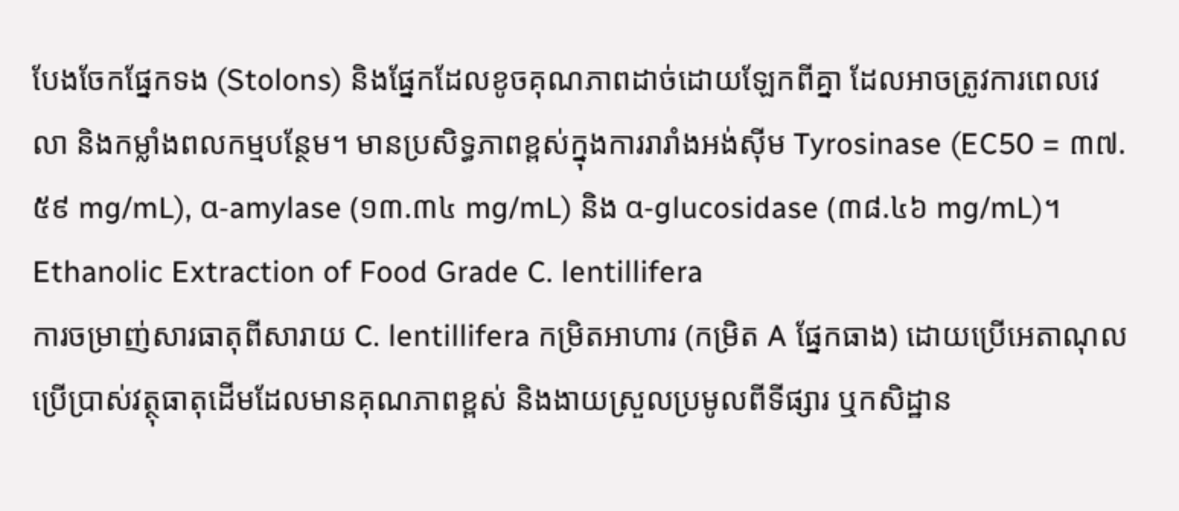បែងចែកផ្នែកទង (Stolons) និងផ្នែកដែលខូចគុណភាពដាច់ដោយឡែកពីគ្នា ដែលអាចត្រូវការពេលវេលា និងកម្លាំងពលកម្មបន្ថែម។ មានប្រសិទ្ធភាពខ្ពស់ក្នុងការរារាំងអង់ស៊ីម Tyrosinase (EC50 = ៣៧.៥៩ mg/mL), α-amylase (១៣.៣៤ mg/mL) និង α-glucosidase (៣៨.៤៦ mg/mL)។
Ethanolic Extraction of Food Grade C. lentillifera
ការចម្រាញ់សារធាតុពីសារាយ C. lentillifera កម្រិតអាហារ (កម្រិត A ផ្នែកធាង) ដោយប្រើអេតាណុល
ប្រើប្រាស់វត្ថុធាតុដើមដែលមានគុណភាពខ្ពស់ និងងាយស្រួលប្រមូលពីទីផ្សារ ឬកសិដ្ឋាន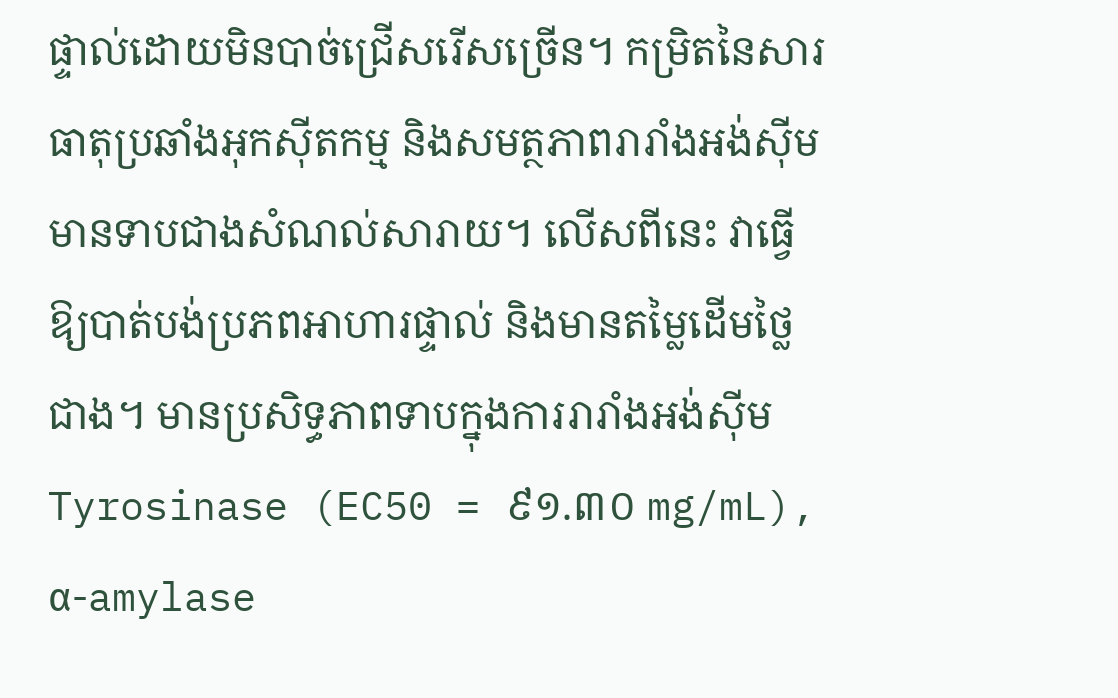ផ្ទាល់ដោយមិនបាច់ជ្រើសរើសច្រើន។ កម្រិតនៃសារធាតុប្រឆាំងអុកស៊ីតកម្ម និងសមត្ថភាពរារាំងអង់ស៊ីមមានទាបជាងសំណល់សារាយ។ លើសពីនេះ វាធ្វើឱ្យបាត់បង់ប្រភពអាហារផ្ទាល់ និងមានតម្លៃដើមថ្លៃជាង។ មានប្រសិទ្ធភាពទាបក្នុងការរារាំងអង់ស៊ីម Tyrosinase (EC50 = ៩១.៣០ mg/mL), α-amylase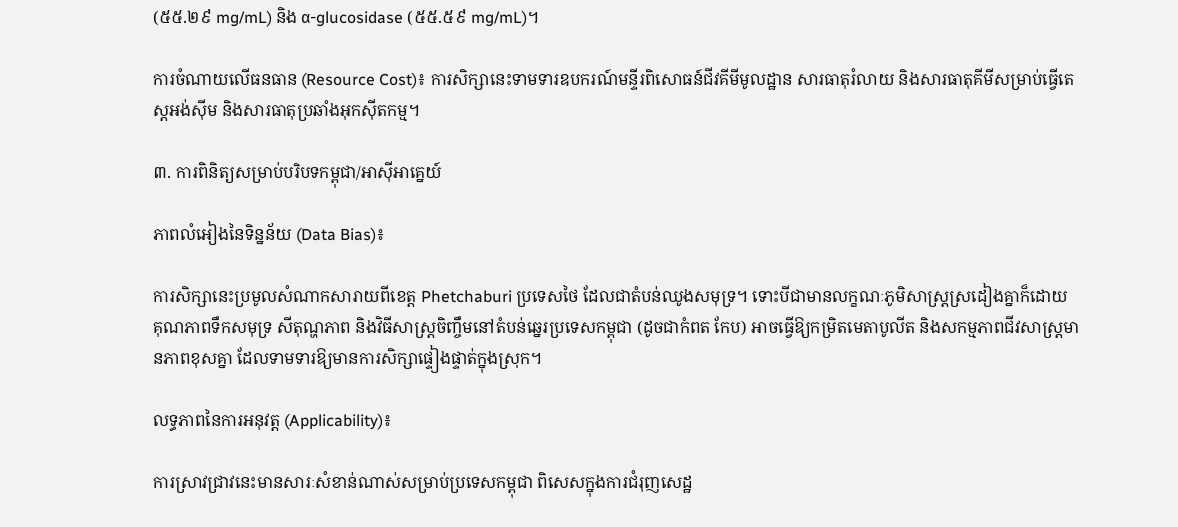(៥៥.២៩ mg/mL) និង α-glucosidase (៥៥.៥៩ mg/mL)។

ការចំណាយលើធនធាន (Resource Cost)៖ ការសិក្សានេះទាមទារឧបករណ៍មន្ទីរពិសោធន៍ជីវគីមីមូលដ្ឋាន សារធាតុរំលាយ និងសារធាតុគីមីសម្រាប់ធ្វើតេស្តអង់ស៊ីម និងសារធាតុប្រឆាំងអុកស៊ីតកម្ម។

៣. ការពិនិត្យសម្រាប់បរិបទកម្ពុជា/អាស៊ីអាគ្នេយ៍

ភាពលំអៀងនៃទិន្នន័យ (Data Bias)៖

ការសិក្សានេះប្រមូលសំណាកសារាយពីខេត្ត Phetchaburi ប្រទេសថៃ ដែលជាតំបន់ឈូងសមុទ្រ។ ទោះបីជាមានលក្ខណៈភូមិសាស្រ្តស្រដៀងគ្នាក៏ដោយ គុណភាពទឹកសមុទ្រ សីតុណ្ហភាព និងវិធីសាស្ត្រចិញ្ចឹមនៅតំបន់ឆ្នេរប្រទេសកម្ពុជា (ដូចជាកំពត កែប) អាចធ្វើឱ្យកម្រិតមេតាបូលីត និងសកម្មភាពជីវសាស្រ្តមានភាពខុសគ្នា ដែលទាមទារឱ្យមានការសិក្សាផ្ទៀងផ្ទាត់ក្នុងស្រុក។

លទ្ធភាពនៃការអនុវត្ត (Applicability)៖

ការស្រាវជ្រាវនេះមានសារៈសំខាន់ណាស់សម្រាប់ប្រទេសកម្ពុជា ពិសេសក្នុងការជំរុញសេដ្ឋ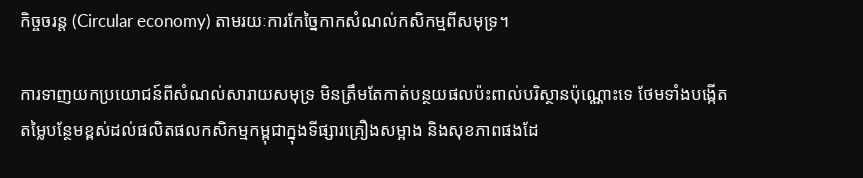កិច្ចចរន្ត (Circular economy) តាមរយៈការកែច្នៃកាកសំណល់កសិកម្មពីសមុទ្រ។

ការទាញយកប្រយោជន៍ពីសំណល់សារាយសមុទ្រ មិនត្រឹមតែកាត់បន្ថយផលប៉ះពាល់បរិស្ថានប៉ុណ្ណោះទេ ថែមទាំងបង្កើតតម្លៃបន្ថែមខ្ពស់ដល់ផលិតផលកសិកម្មកម្ពុជាក្នុងទីផ្សារគ្រឿងសម្អាង និងសុខភាពផងដែ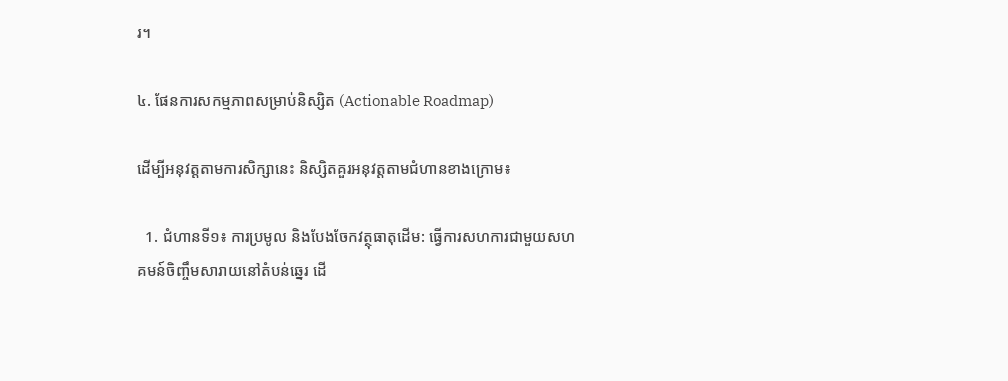រ។

៤. ផែនការសកម្មភាពសម្រាប់និស្សិត (Actionable Roadmap)

ដើម្បីអនុវត្តតាមការសិក្សានេះ និស្សិតគួរអនុវត្តតាមជំហានខាងក្រោម៖

  1. ជំហានទី១៖ ការប្រមូល និងបែងចែកវត្ថុធាតុដើម: ធ្វើការសហការជាមួយសហគមន៍ចិញ្ចឹមសារាយនៅតំបន់ឆ្នេរ ដើ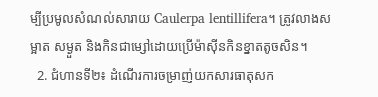ម្បីប្រមូលសំណល់សារាយ Caulerpa lentillifera។ ត្រូវលាងសម្អាត សម្ងួត និងកិនជាម្សៅដោយប្រើម៉ាស៊ីនកិនខ្នាតតូចសិន។
  2. ជំហានទី២៖ ដំណើរការចម្រាញ់យកសារធាតុសក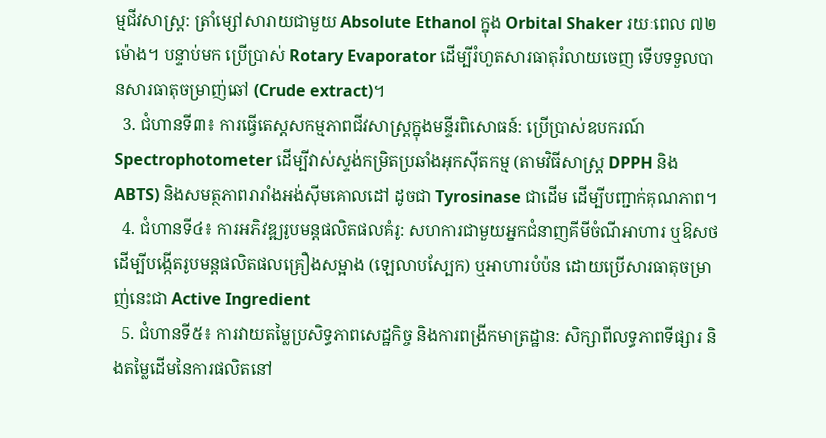ម្មជីវសាស្រ្ត: ត្រាំម្សៅសារាយជាមួយ Absolute Ethanol ក្នុង Orbital Shaker រយៈពេល ៧២ម៉ោង។ បន្ទាប់មក ប្រើប្រាស់ Rotary Evaporator ដើម្បីរំហួតសារធាតុរំលាយចេញ ទើបទទួលបានសារធាតុចម្រាញ់ឆៅ (Crude extract)។
  3. ជំហានទី៣៖ ការធ្វើតេស្តសកម្មភាពជីវសាស្រ្តក្នុងមន្ទីរពិសោធន៍: ប្រើប្រាស់ឧបករណ៍ Spectrophotometer ដើម្បីវាស់ស្ទង់កម្រិតប្រឆាំងអុកស៊ីតកម្ម (តាមវិធីសាស្រ្ត DPPH និង ABTS) និងសមត្ថភាពរារាំងអង់ស៊ីមគោលដៅ ដូចជា Tyrosinase ជាដើម ដើម្បីបញ្ជាក់គុណភាព។
  4. ជំហានទី៤៖ ការអភិវឌ្ឍរូបមន្តផលិតផលគំរូ: សហការជាមួយអ្នកជំនាញគីមីចំណីអាហារ ឬឱសថ ដើម្បីបង្កើតរូបមន្តផលិតផលគ្រឿងសម្អាង (ឡេលាបស្បែក) ឬអាហារបំប៉ន ដោយប្រើសារធាតុចម្រាញ់នេះជា Active Ingredient
  5. ជំហានទី៥៖ ការវាយតម្លៃប្រសិទ្ធភាពសេដ្ឋកិច្ច និងការពង្រីកមាត្រដ្ឋាន: សិក្សាពីលទ្ធភាពទីផ្សារ និងតម្លៃដើមនៃការផលិតនៅ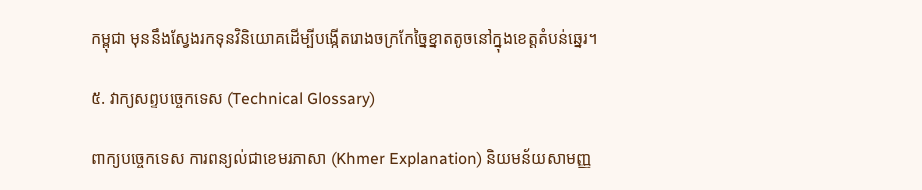កម្ពុជា មុននឹងស្វែងរកទុនវិនិយោគដើម្បីបង្កើតរោងចក្រកែច្នៃខ្នាតតូចនៅក្នុងខេត្តតំបន់ឆ្នេរ។

៥. វាក្យសព្ទបច្ចេកទេស (Technical Glossary)

ពាក្យបច្ចេកទេស ការពន្យល់ជាខេមរភាសា (Khmer Explanation) និយមន័យសាមញ្ញ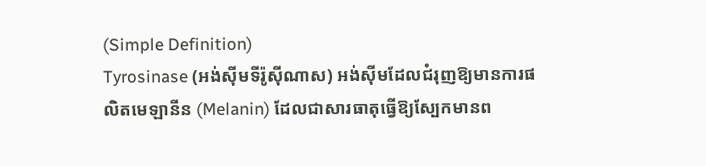(Simple Definition)
Tyrosinase (អង់ស៊ីមទីរ៉ូស៊ីណាស) អង់ស៊ីមដែលជំរុញឱ្យមានការផលិតមេឡានីន (Melanin) ដែលជាសារធាតុធ្វើឱ្យស្បែកមានព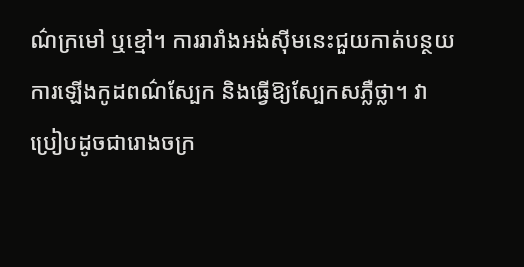ណ៌ក្រមៅ ឬខ្មៅ។ ការរារាំងអង់ស៊ីមនេះជួយកាត់បន្ថយការឡើងកូដពណ៌ស្បែក និងធ្វើឱ្យស្បែកសភ្លឺថ្លា។ វាប្រៀបដូចជារោងចក្រ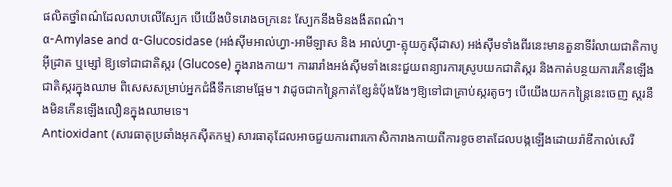ផលិតថ្នាំពណ៌ដែលលាបលើស្បែក បើយើងបិទរោងចក្រនេះ ស្បែកនឹងមិនងងឹតពណ៌។
α-Amylase and α-Glucosidase (អង់ស៊ីមអាល់ហ្វា-អាមីឡាស និង អាល់ហ្វា-គ្លុយកូស៊ីដាស) អង់ស៊ីមទាំងពីរនេះមានតួនាទីរំលាយជាតិកាបូអ៊ីដ្រាត ឬម្សៅ ឱ្យទៅជាជាតិស្ករ (Glucose) ក្នុងរាងកាយ។ ការរារាំងអង់ស៊ីមទាំងនេះជួយពន្យារការស្រូបយកជាតិស្ករ និងកាត់បន្ថយការកើនឡើងជាតិស្ករក្នុងឈាម ពិសេសសម្រាប់អ្នកជំងឺទឹកនោមផ្អែម។ វាដូចជាកន្ត្រៃកាត់ខ្សែនំប៉័ងវែងៗឱ្យទៅជាគ្រាប់ស្ករតូចៗ បើយើងយកកន្ត្រៃនេះចេញ ស្ករនឹងមិនកើនឡើងលឿនក្នុងឈាមទេ។
Antioxidant (សារធាតុប្រឆាំងអុកស៊ីតកម្ម) សារធាតុដែលអាចជួយការពារកោសិការាងកាយពីការខូចខាតដែលបង្កឡើងដោយរ៉ាឌីកាល់សេរី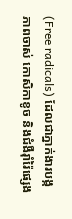(Free radicals) ដែលជាភ្នាក់ងារបង្កភាពចាស់ កោសិកាខូច និងជំងឺរ៉ាំរ៉ៃផ្សេង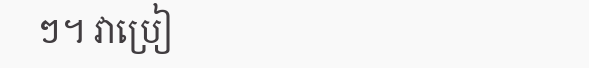ៗ។ វាប្រៀ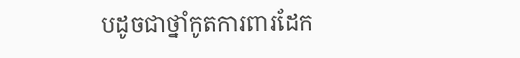បដូចជាថ្នាំកូតការពារដែក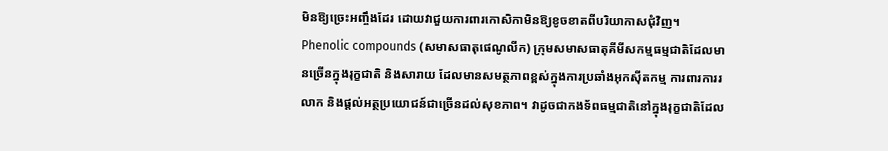មិនឱ្យច្រេះអញ្ចឹងដែរ ដោយវាជួយការពារកោសិកាមិនឱ្យខូចខាតពីបរិយាកាសជុំវិញ។
Phenolic compounds (សមាសធាតុផេណូលីក) ក្រុមសមាសធាតុគីមីសកម្មធម្មជាតិដែលមានច្រើនក្នុងរុក្ខជាតិ និងសារាយ ដែលមានសមត្ថភាពខ្ពស់ក្នុងការប្រឆាំងអុកស៊ីតកម្ម ការពារការរលាក និងផ្តល់អត្ថប្រយោជន៍ជាច្រើនដល់សុខភាព។ វាដូចជាកងទ័ពធម្មជាតិនៅក្នុងរុក្ខជាតិដែល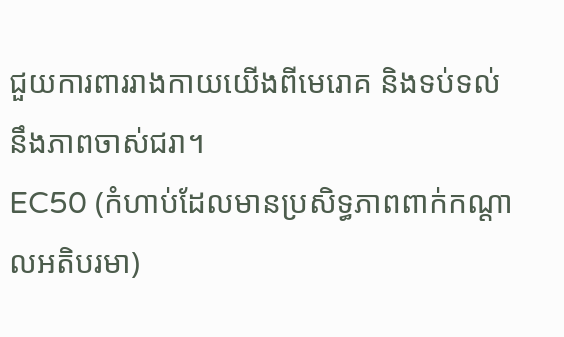ជួយការពាររាងកាយយើងពីមេរោគ និងទប់ទល់នឹងភាពចាស់ជរា។
EC50 (កំហាប់ដែលមានប្រសិទ្ធភាពពាក់កណ្តាលអតិបរមា)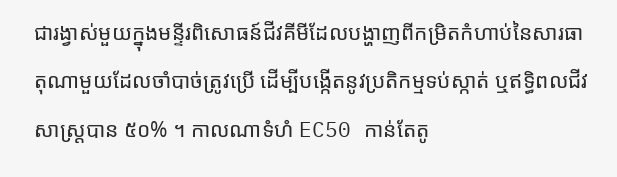ជារង្វាស់មួយក្នុងមន្ទីរពិសោធន៍ជីវគីមីដែលបង្ហាញពីកម្រិតកំហាប់នៃសារធាតុណាមួយដែលចាំបាច់ត្រូវប្រើ ដើម្បីបង្កើតនូវប្រតិកម្មទប់ស្កាត់ ឬឥទ្ធិពលជីវសាស្រ្តបាន ៥០% ។ កាលណាទំហំ EC50 កាន់តែតូ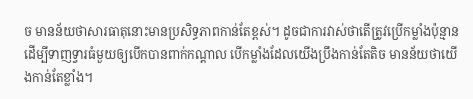ច មានន័យថាសារធាតុនោះមានប្រសិទ្ធភាពកាន់តែខ្ពស់។ ដូចជាការវាស់ថាតើត្រូវប្រើកម្លាំងប៉ុន្មានដើម្បីទាញទ្វារធំមួយឲ្យបើកបានពាក់កណ្តាល បើកម្លាំងដែលយើងប្រឹងកាន់តែតិច មានន័យថាយើងកាន់តែខ្លាំង។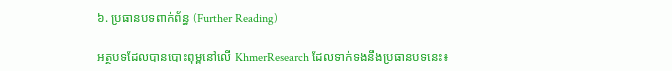៦. ប្រធានបទពាក់ព័ន្ធ (Further Reading)

អត្ថបទដែលបានបោះពុម្ពនៅលើ KhmerResearch ដែលទាក់ទងនឹងប្រធានបទនេះ៖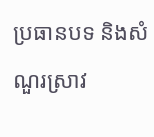ប្រធានបទ និងសំណួរស្រាវ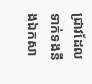ជ្រាវដែលទាក់ទងនឹងឯកសា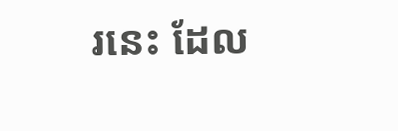រនេះ ដែល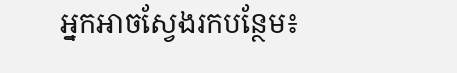អ្នកអាចស្វែងរកបន្ថែម៖